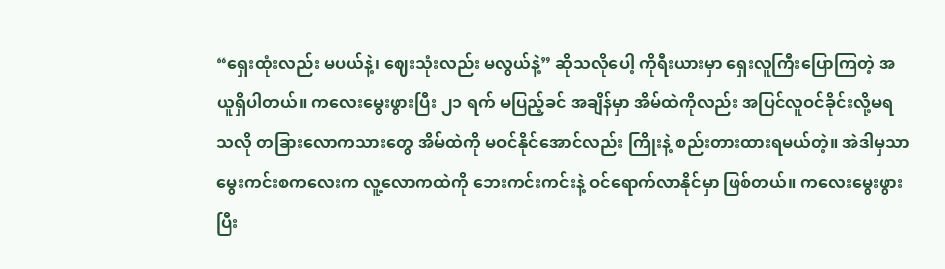“ရှေးထုံးလည်း မပယ်နဲ့၊ ဈေးသုံးလည်း မလွယ်နဲ့” ဆိုသလိုပေါ့ ကိုရီးယားမှာ ရှေးလူကြီးပြောကြတဲ့ အယူရှိပါတယ်။ ကလေးမွေးဖွားပြီး ၂၁ ရက် မပြည့်ခင် အချိန်မှာ အိမ်ထဲကိုလည်း အပြင်လူဝင်ခိုင်းလို့မရသလို တခြားလောကသားတွေ အိမ်ထဲကို မဝင်နိုင်အောင်လည်း ကြိုးနဲ့ စည်းတားထားရမယ်တဲ့။ အဲဒါမှသာ မွေးကင်းစကလေးက လူ့လောကထဲကို ဘေးကင်းကင်းနဲ့ ဝင်ရောက်လာနိုင်မှာ ဖြစ်တယ်။ ကလေးမွေးဖွားပြီး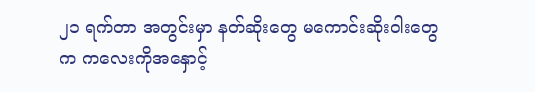၂၁ ရက်တာ အတွင်းမှာ နတ်ဆိုးတွေ မကောင်းဆိုးဝါးတွေက ကလေးကိုအနှောင့်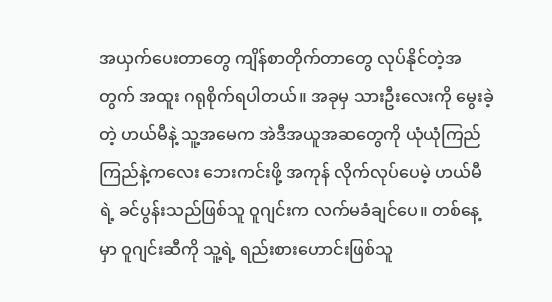အယှက်ပေးတာတွေ ကျိန်စာတိုက်တာတွေ လုပ်နိုင်တဲ့အတွက် အထူး ဂရုစိုက်ရပါတယ်။ အခုမှ သားဦးလေးကို မွေးခဲ့တဲ့ ဟယ်မီနဲ့ သူ့အမေက အဲဒီအယူအဆတွေကို ယုံယုံကြည်ကြည်နဲ့ကလေး ဘေးကင်းဖို့ အကုန် လိုက်လုပ်ပေမဲ့ ဟယ်မီရဲ့ ခင်ပွန်းသည်ဖြစ်သူ ဝူဂျင်းက လက်မခံချင်ပေ။ တစ်နေ့မှာ ဝူဂျင်းဆီကို သူ့ရဲ့ ရည်းစားဟောင်းဖြစ်သူ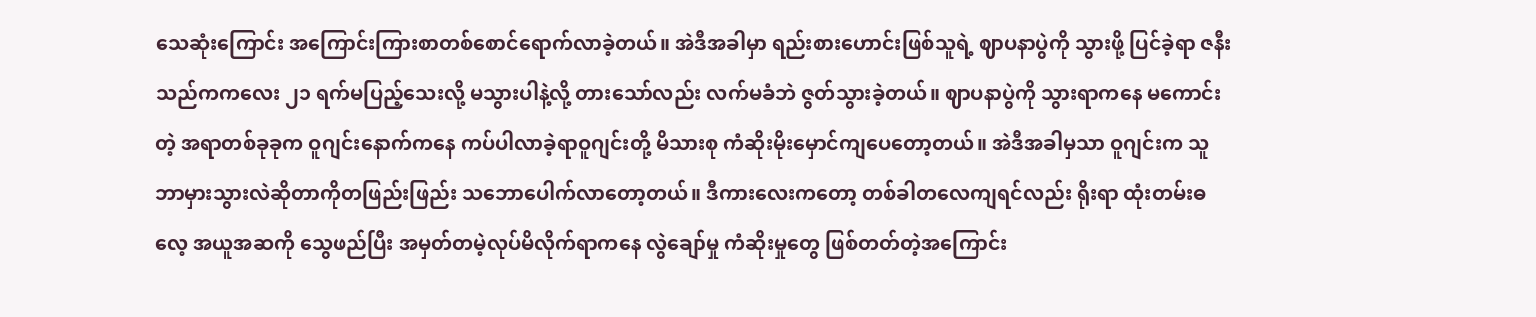သေဆုံးကြောင်း အကြောင်းကြားစာတစ်စောင်ရောက်လာခဲ့တယ်။ အဲဒီအခါမှာ ရည်းစားဟောင်းဖြစ်သူရဲ့ ဈာပနာပွဲကို သွားဖို့ ပြင်ခဲ့ရာ ဇနီးသည်ကကလေး ၂၁ ရက်မပြည့်သေးလို့ မသွားပါနဲ့လို့ တားသော်လည်း လက်မခံဘဲ ဇွတ်သွားခဲ့တယ်။ ဈာပနာပွဲကို သွားရာကနေ မကောင်းတဲ့ အရာတစ်ခုခုက ဝူဂျင်းနောက်ကနေ ကပ်ပါလာခဲ့ရာဝူဂျင်းတို့ မိသားစု ကံဆိုးမိုးမှောင်ကျပေတော့တယ်။ အဲဒီအခါမှသာ ဝူဂျင်းက သူ ဘာမှားသွားလဲဆိုတာကိုတဖြည်းဖြည်း သဘောပေါက်လာတော့တယ်။ ဒီကားလေးကတော့ တစ်ခါတလေကျရင်လည်း ရိုးရာ ထုံးတမ်းဓလေ့ အယူအဆကို သွေဖည်ပြီး အမှတ်တမဲ့လုပ်မိလိုက်ရာကနေ လွဲချော်မှု ကံဆိုးမှုတွေ ဖြစ်တတ်တဲ့အကြောင်း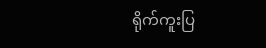ရိုက်ကူးပြ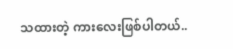သထားတဲ့ ကားလေးဖြစ်ပါတယ်..